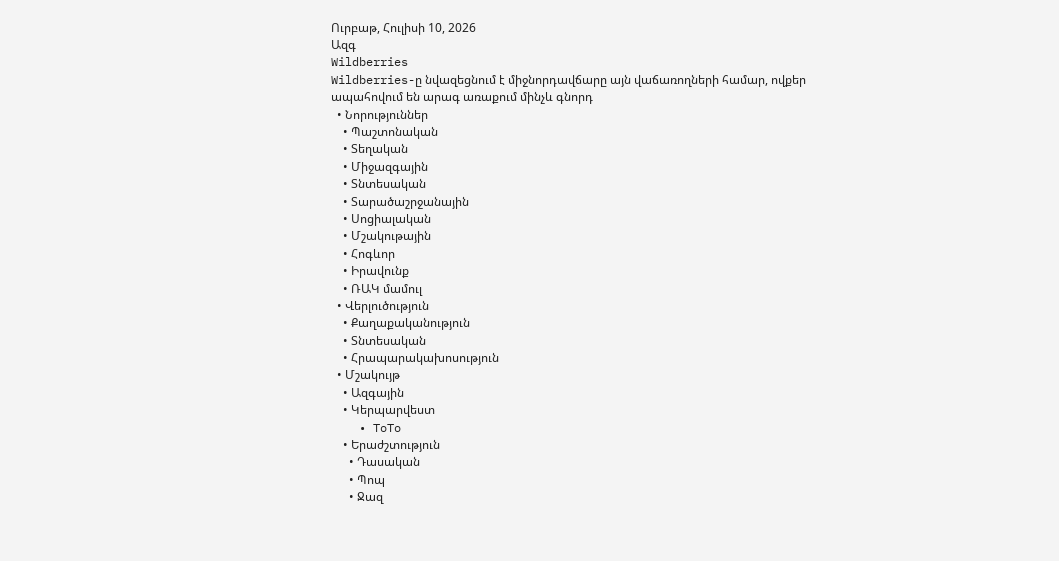Ուրբաթ, Հուլիսի 10, 2026
Ազգ
Wildberries
Wildberries-ը նվազեցնում է միջնորդավճարը այն վաճառողների համար, ովքեր ապահովում են արագ առաքում մինչև գնորդ
  • Նորություններ
    • Պաշտոնական
    • Տեղական
    • Միջազգային
    • Տնտեսական
    • Տարածաշրջանային
    • Սոցիալական
    • Մշակութային
    • Հոգևոր
    • Իրավունք
    • ՌԱԿ մամուլ
  • Վերլուծություն
    • Քաղաքականություն
    • Տնտեսական
    • Հրապարակախոսություն
  • Մշակույթ
    • Ազգային
    • Կերպարվեստ
    • ToTo
    • Երաժշտություն
      • Դասական
      • Պոպ
      • Ջազ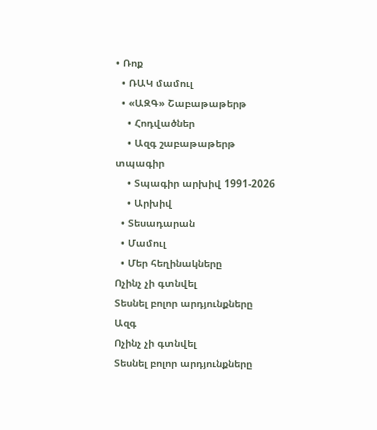• Ռոք
  • ՌԱԿ մամուլ
  • «ԱԶԳ» Շաբաթաթերթ
    • Հոդվածներ
    • Ազգ շաբաթաթերթ տպագիր
    • Տպագիր արխիվ 1991-2026
    • Արխիվ
  • Տեսադարան
  • Մամուլ
  • Մեր հեղինակները
Ոչինչ չի գտնվել
Տեսնել բոլոր արդյունքները
Ազգ
Ոչինչ չի գտնվել
Տեսնել բոլոր արդյունքները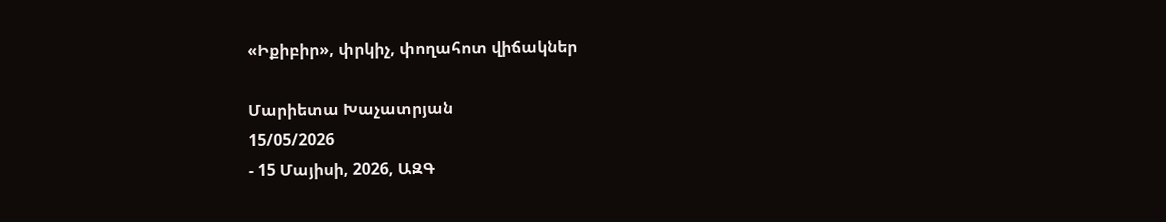«Իքիբիր», փրկիչ, փողահոտ վիճակներ

Մարիետա Խաչատրյան
15/05/2026
- 15 Մայիսի, 2026, ԱԶԳ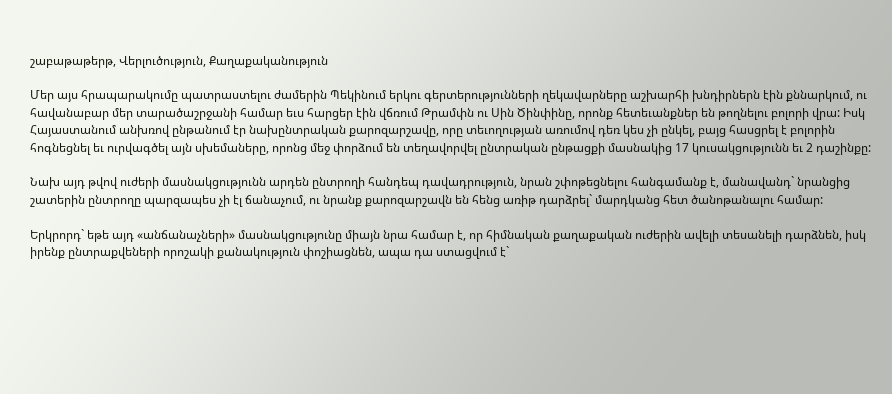շաբաթաթերթ, Վերլուծություն, Քաղաքականություն

Մեր այս հրապարակումը պատրաստելու ժամերին Պեկինում երկու գերտերությունների ղեկավարները աշխարհի խնդիրներն էին քննարկում, ու հավանաբար մեր տարածաշրջանի համար եւս հարցեր էին վճռում Թրամփն ու Սին Ծինփինը, որոնք հետեւանքներ են թողնելու բոլորի վրա: Իսկ Հայաստանում անխռով ընթանում էր նախընտրական քարոզարշավը, որը տեւողության առումով դեռ կես չի ընկել, բայց հասցրել է բոլորին հոգնեցնել եւ ուրվագծել այն սխեմաները, որոնց մեջ փորձում են տեղավորվել ընտրական ընթացքի մասնակից 17 կուսակցությունն եւ 2 դաշինքը:

Նախ այդ թվով ուժերի մասնակցությունն արդեն ընտրողի հանդեպ դավադրություն, նրան շփոթեցնելու հանգամանք է, մանավանդ` նրանցից շատերին ընտրողը պարզապես չի էլ ճանաչում, ու նրանք քարոզարշավն են հենց առիթ դարձրել` մարդկանց հետ ծանոթանալու համար:

Երկրորդ` եթե այդ «անճանաչների» մասնակցությունը միայն նրա համար է, որ հիմնական քաղաքական ուժերին ավելի տեսանելի դարձնեն, իսկ իրենք ընտրաքվեների որոշակի քանակություն փոշիացնեն, ապա դա ստացվում է`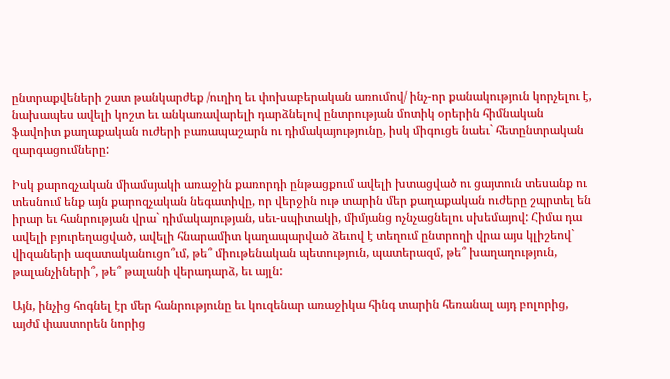ընտրաքվեների շատ թանկարժեք /ուղիղ եւ փոխաբերական առումով/ ինչ-որ քանակություն կորչելու է, նախապես ավելի կոշտ եւ անկառավարելի դարձնելով ընտրության մոտիկ օրերին հիմնական ֆավոիտ քաղաքական ուժերի բառապաշարն ու դիմակայությունը, իսկ միգուցե նաեւ` հետընտրական զարգացումները:

Իսկ քարոզչական միամսյակի առաջին քառորդի ընթացքում ավելի խտացված ու ցայտուն տեսանք ու տեսնում ենք այն քարոզչական նեգատիվը, որ վերջին ութ տարին մեր քաղաքական ուժերը շպրտել են իրար եւ հանրության վրա` դիմակայության, սեւ-սպիտակի, միմյանց ոչնչացնելու սխեմայով: Հիմա դա ավելի բյուրեղացված, ավելի հնարամիտ կաղապարված ձեւով է տեղում ընտրողի վրա այս կլիշեով` վիզաների ազատականուցո՞ւմ, թե՞ միութենական պետություն, պատերազմ, թե՞ խաղաղություն, թալանչիների՞, թե՞ թալանի վերադարձ, եւ այլն:

Այն, ինչից հոգնել էր մեր հանրությունը եւ կուզենար առաջիկա հինգ տարին հեռանալ այդ բոլորից, այժմ փաստորեն նորից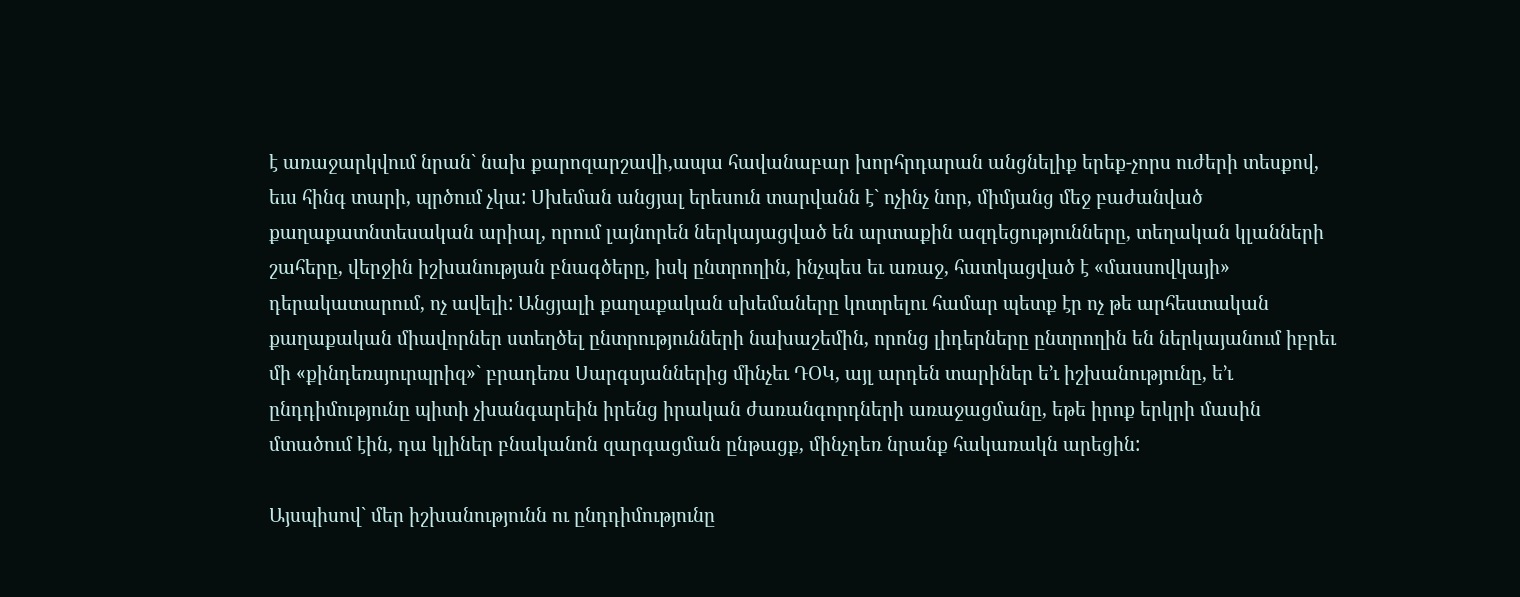է առաջարկվում նրան` նախ քարոզարշավի,ապա հավանաբար խորհրդարան անցնելիք երեք-չորս ուժերի տեսքով, եւս հինգ տարի, պրծում չկա: Սխեման անցյալ երեսուն տարվանն է` ոչինչ նոր, միմյանց մեջ բաժանված քաղաքատնտեսական արիալ, որում լայնորեն ներկայացված են արտաքին ազդեցությունները, տեղական կլանների շահերը, վերջին իշխանության բնագծերը, իսկ ընտրողին, ինչպես եւ առաջ, հատկացված է «մասսովկայի» դերակատարում, ոչ ավելի: Անցյալի քաղաքական սխեմաները կոտրելու համար պետք էր ոչ թե արհեստական քաղաքական միավորներ ստեղծել ընտրությունների նախաշեմին, որոնց լիդերները ընտրողին են ներկայանում իբրեւ մի «քինդեռսյուրպրիզ»` բրադեռս Սարգսյաններից մինչեւ ԴՕԿ, այլ արդեն տարիներ ե’ւ իշխանությունը, ե’ւ ընդդիմությունը պիտի չխանգարեին իրենց իրական ժառանգորդների առաջացմանը, եթե իրոք երկրի մասին մտածում էին, դա կլիներ բնականոն զարգացման ընթացք, մինչդեռ նրանք հակառակն արեցին:

Այսպիսով` մեր իշխանությունն ու ընդդիմությունը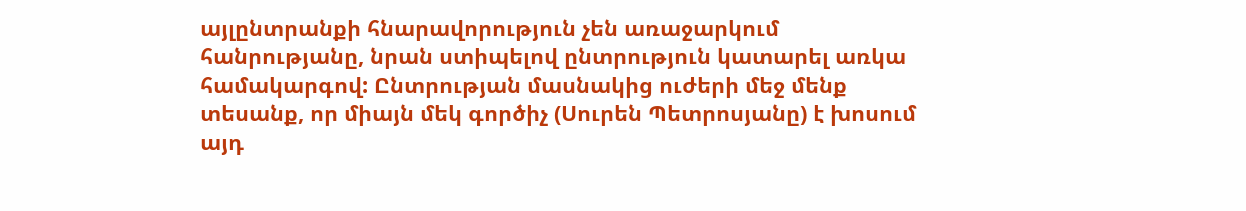այլընտրանքի հնարավորություն չեն առաջարկում հանրությանը, նրան ստիպելով ընտրություն կատարել առկա համակարգով: Ընտրության մասնակից ուժերի մեջ մենք տեսանք, որ միայն մեկ գործիչ (Սուրեն Պետրոսյանը) է խոսում այդ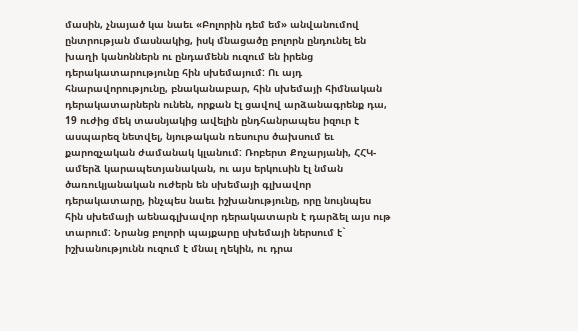մասին, չնայած կա նաեւ «Բոլորին դեմ եմ» անվանումով ընտրության մասնակից, իսկ մնացածը բոլորն ընդունել են խաղի կանոններն ու ընդամենն ուզում են իրենց դերակատարությունը հին սխեմայում: Ու այդ հնարավորությունը, բնականաբար, հին սխեմայի հիմնական դերակատարներն ունեն, որքան էլ ցավով արձանագրենք դա, 19 ուժից մեկ տասնյակից ավելին ընդհանրապես իզուր է ասպարեզ նետվել, նյութական ռեսուրս ծախսում եւ քարոզչական ժամանակ կլանում: Ռոբերտ Քոչարյանի, ՀՀԿ-ամերձ կարապետյանական, ու այս երկուսին էլ նման ծառուկյանական ուժերն են սխեմայի գլխավոր դերակատարը, ինչպես նաեւ իշխանությունը, որը նույնպես հին սխեմայի աենագլխավոր դերակատարն է դարձել այս ութ տարում: Նրանց բոլորի պայքարը սխեմայի ներսում է` իշխանությունն ուզում է մնալ ղեկին, ու դրա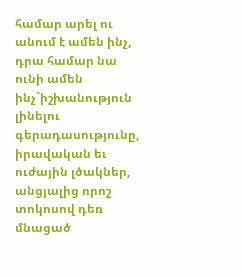համար արել ու անում է ամեն ինչ, դրա համար նա ունի ամեն ինչ`իշխանություն լինելու գերադասությունը, իրավական եւ ուժային լծակներ, անցյալից որոշ տոկոսով դեռ մնացած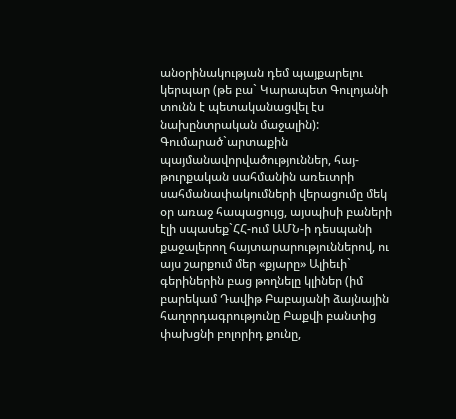անօրինակության դեմ պայքարելու կերպար (թե բա` Կարապետ Գուլոյանի տունն է պետականացվել էս նախընտրական մաջալին): Գումարած`արտաքին պայմանավորվածություններ, հայ-թուրքական սահմանին առեւտրի սահմանափակումների վերացումը մեկ օր առաջ հապացույց, այսպիսի բաների էլի սպասեք`ՀՀ-ում ԱՄՆ-ի դեսպանի քաջալերող հայտարարություններով, ու այս շարքում մեր «քյարը» Ալիեւի` գերիներին բաց թողնելը կլիներ (իմ բարեկամ Դավիթ Բաբայանի ձայնային հաղորդագրությունը Բաքվի բանտից փախցնի բոլորիդ քունը,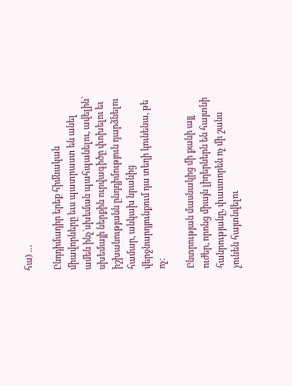հա) …

Ընդդիմադիր երեք հիմնական միավորները եւս պատրաստ են անել ամեն ինչ`սխեման պահպանելու, ավելին` սխեմայի ներքին ուրվագիծը փոխելու եւ իշխանությանն ընդդիմություն դարձնելու համար, անկախ նրանից վերջնարդյունքում դա տեղի կունենա, թե ոչ:

Ընտրության մասնակից մի քանի այլ ուժեր, որոնց միայն լիդերներն են հայտնի հանրությանը, փաստորեն ոչ մի շանս չունեն հայտնվելու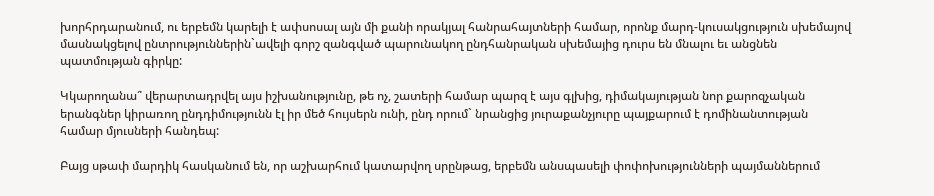խորհրդարանում, ու երբեմն կարելի է ափսոսալ այն մի քանի որակյալ հանրահայտների համար, որոնք մարդ-կուսակցություն սխեմայով մասնակցելով ընտրություններին`ավելի գորշ զանգված պարունակող ընդհանրական սխեմայից դուրս են մնալու եւ անցնեն պատմության գիրկը:

Կկարողանա՞ վերարտադրվել այս իշխանությունը, թե ոչ, շատերի համար պարզ է այս գլխից, դիմակայության նոր քարոզչական երանգներ կիրառող ընդդիմությունն էլ իր մեծ հույսերն ունի, ընդ որում` նրանցից յուրաքանչյուրը պայքարում է դոմինանտության համար մյուսների հանդեպ:

Բայց սթափ մարդիկ հասկանում են, որ աշխարհում կատարվող սրընթաց, երբեմն անսպասելի փոփոխությունների պայմաններում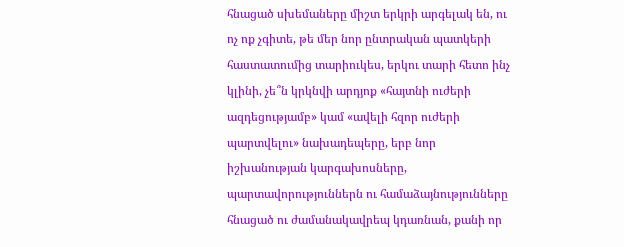հնացած սխեմաները միշտ երկրի արգելակ են, ու ոչ ոք չգիտե, թե մեր նոր ընտրական պատկերի հաստատումից տարիուկես, երկու տարի հետո ինչ կլինի, չե՞ն կրկնվի արդյոք «հայտնի ուժերի ազդեցությամբ» կամ «ավելի հզոր ուժերի պարտվելու» նախադեպերը, երբ նոր իշխանության կարգախոսները, պարտավորություններն ու համաձայնությունները հնացած ու ժամանակավրեպ կդառնան, քանի որ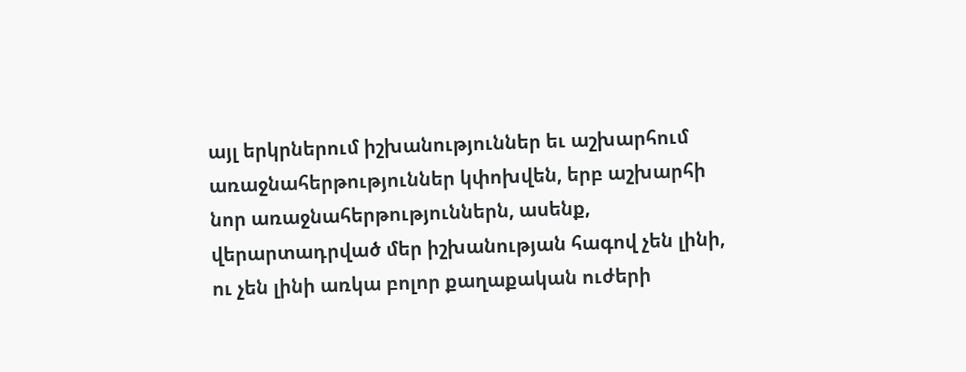այլ երկրներում իշխանություններ եւ աշխարհում առաջնահերթություններ կփոխվեն, երբ աշխարհի նոր առաջնահերթություններն, ասենք, վերարտադրված մեր իշխանության հագով չեն լինի, ու չեն լինի առկա բոլոր քաղաքական ուժերի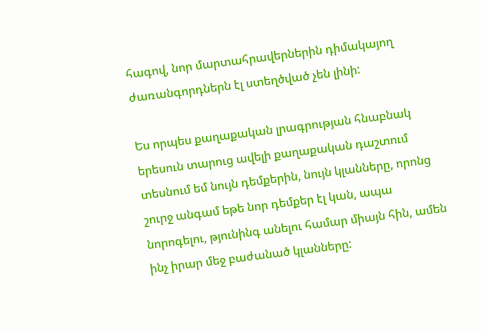հագով, նոր մարտահրավերներին դիմակայող ժառանգորդներն էլ ստեղծված չեն լինի:

Ես որպես քաղաքական լրագրության հնաբնակ երեսուն տարուց ավելի քաղաքական դաշտում տեսնում եմ նույն դեմքերին, նույն կլանները, որոնց շուրջ անգամ եթե նոր դեմքեր էլ կան, ապա նորոգելու, թյունինգ անելու համար միայն հին, ամեն ինչ իրար մեջ բաժանած կլանները: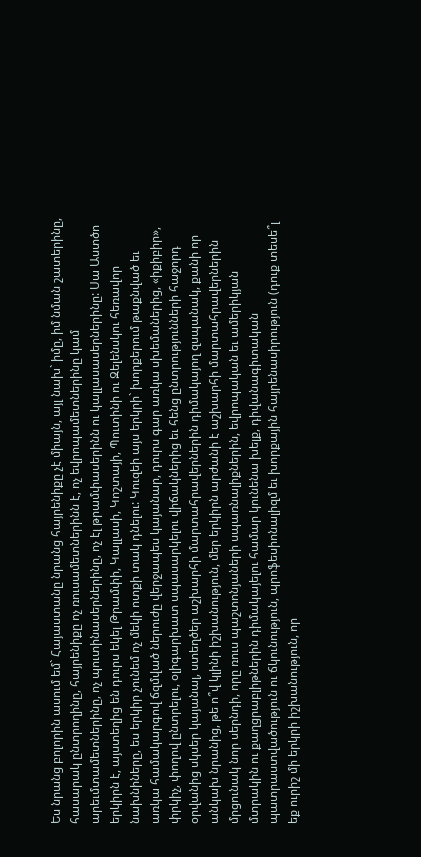Ես նրանց բոլորին ասում եմ` Հայաստանը նրանց հայրենիքը չէ միայն, այլ նախ` իմը, իմ նման շատերինը, հասարակ ընտրողինը, հայրենիքը ոչ ռուսամետներինն է, ոչ եվրոպամետներինը կամ արեւմտամետներինը, ոչ պուտինասերներինը, ոչ էլ թրամփասերինն ու կալլասասերներինը: Սա Աստծո երկիրն է, այստեղից են դուրս եկել Թրամփի, Կալլասի, Կոշտայի, Պուտինի ու Զելենսկու հեռավոր նախնիները, ես երկիր չունեմ ոչ մեկի ոտքի տակ դնելու: Կուզեի այս երկրի` խորքերում թաքնված եւ առկա համակարգով ճզմված ներուժը վերջապես կայանար, դուրս գար առկա սխեմաներից, «իքիբիր», փրկիչ, փողով ընտրելու, օլիգարխատ սպասարկելու վիճակներից եւ հենց ընտրությունների հաջորդ օրվանից սկսեր կայանալ, ստեղծեր աշխարհի մարտահրավերներին դիմակայող զսպանակ, քանի որ անկախ նրանից, թե ո՞վ կլինի իշխանություն, մեր երկիրն արժանի է աշխարհի մարտահրավերներին մրցունակ նոր սերնդի, որը ռուս պաշտոնյաների սպառնալիքներին, եվրոպական եւ ամերիկյան մտրակին ու քաղցրաբլիթներին դիմակայելու համար կունենա խելք, դիվանագիտական պատրաստվածություն ու ճկունություն, պրոֆեսիոնալիզմ եւ խորքային հայրենասիրություն (դուք տեսե՞լ եք ուրիշ մի երկրի իշխանություն, որ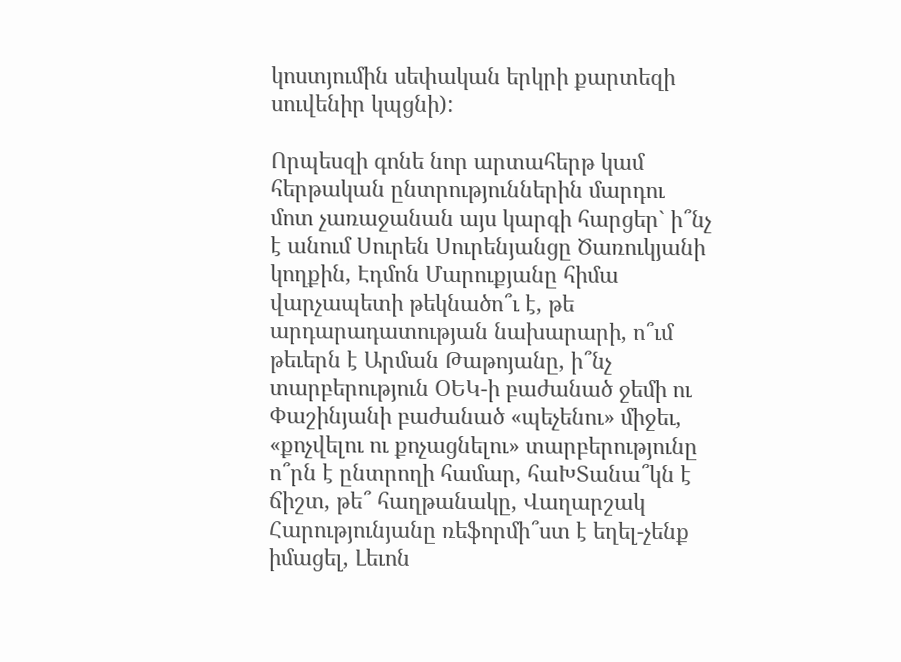կոստյումին սեփական երկրի քարտեզի սուվենիր կպցնի):

Որպեսզի գոնե նոր արտահերթ կամ հերթական ընտրություններին մարդու մոտ չառաջանան այս կարգի հարցեր` ի՞նչ է անում Սուրեն Սուրենյանցը Ծառուկյանի կողքին, Էդմոն Մարուքյանը հիմա վարչապետի թեկնածո՞ւ է, թե արդարադատության նախարարի, ո՞ւմ թեւերն է Արման Թաթոյանը, ի՞նչ տարբերություն ՕԵԿ-ի բաժանած ջեմի ու Փաշինյանի բաժանած «պեչենու» միջեւ, «քոչվելու ու քոչացնելու» տարբերությունը ո՞րն է ընտրողի համար, հաԽՏանա՞կն է ճիշտ, թե՞ հաղթանակը, Վաղարշակ Հարությունյանը ռեֆորմի՞ստ է եղել-չենք իմացել, Լեւոն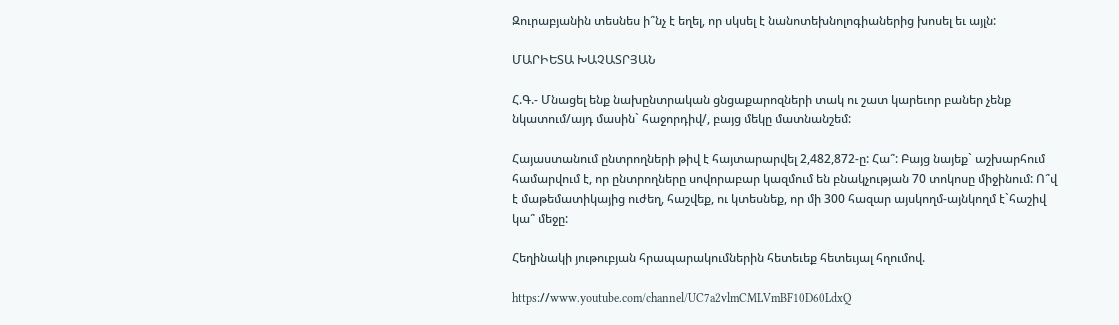Զուրաբյանին տեսնես ի՞նչ է եղել, որ սկսել է նանոտեխնոլոգիաներից խոսել եւ այլն:

ՄԱՐԻԵՏԱ ԽԱՉԱՏՐՅԱՆ

Հ.Գ.- Մնացել ենք նախընտրական ցնցաքարոզների տակ ու շատ կարեւոր բաներ չենք նկատում/այդ մասին` հաջորդիվ/, բայց մեկը մատնանշեմ:

Հայաստանում ընտրողների թիվ է հայտարարվել 2,482,872-ը: Հա՞: Բայց նայեք` աշխարհում համարվում է, որ ընտրողները սովորաբար կազմում են բնակչության 70 տոկոսը միջինում: Ո՞վ է մաթեմատիկայից ուժեղ, հաշվեք, ու կտեսնեք, որ մի 300 հազար այսկողմ-այնկողմ է`հաշիվ կա՞ մեջը:

Հեղինակի յութուբյան հրապարակումներին հետեւեք հետեւյալ հղումով.

https։//www.youtube.com/channel/UC7a2vlmCMLVmBF10D60LdxQ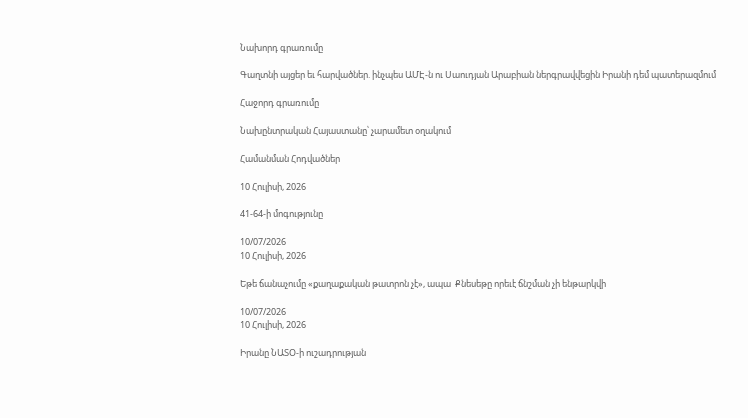Նախորդ գրառումը

Գաղտնի այցեր եւ հարվածներ. ինչպես ԱՄԷ-ն ու Սաուդյան Արաբիան ներգրավվեցին Իրանի դեմ պատերազմում

Հաջորդ գրառումը

Նախընտրական Հայաստանը՝ չարամետ օղակում

Համանման Հոդվածներ

10 Հուլիսի, 2026

41-64-ի մոգությունը

10/07/2026
10 Հուլիսի, 2026

Եթե ճանաչումը «քաղաքական թատրոն չէ», ապա  Քնեսեթը որեւէ ճնշման չի ենթարկվի

10/07/2026
10 Հուլիսի, 2026

Իրանը ՆԱՏՕ-ի ուշադրության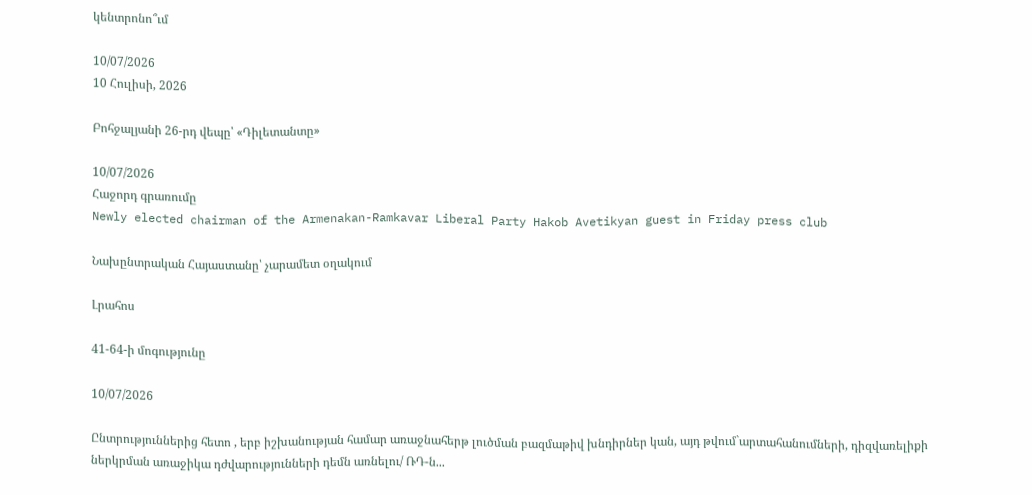կենտրոնո՞ւմ

10/07/2026
10 Հուլիսի, 2026

Բոհջալյանի 26-րդ վեպը՝ «Դիլետանտը»

10/07/2026
Հաջորդ գրառումը
Newly elected chairman of the Armenakan-Ramkavar Liberal Party Hakob Avetikyan guest in Friday press club

Նախընտրական Հայաստանը՝ չարամետ օղակում

Լրահոս

41-64-ի մոգությունը

10/07/2026

Ընտրություններից հետո , երբ իշխանության համար առաջնահերթ լուծման բազմաթիվ խնդիրներ կան, այդ թվում`արտահանումների, դիզվառելիքի ներկրման առաջիկա դժվարությունների դեմն առնելու/ ՌԴ-ն...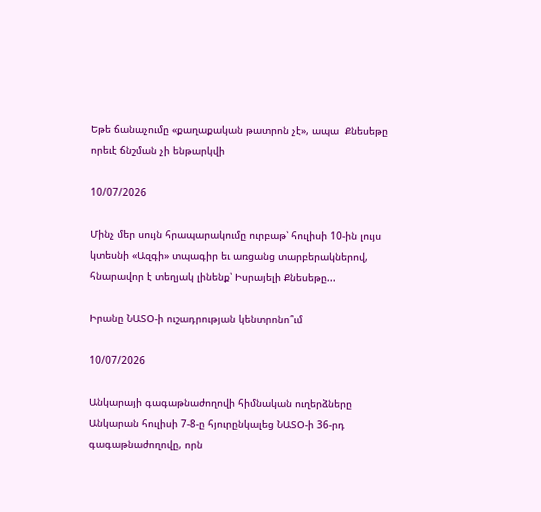Եթե ճանաչումը «քաղաքական թատրոն չէ», ապա  Քնեսեթը որեւէ ճնշման չի ենթարկվի

10/07/2026

Մինչ մեր սույն հրապարակումը ուրբաթ՝ հուլիսի 10-ին լույս կտեսնի «Ազգի» տպագիր եւ առցանց տարբերակներով, հնարավոր է տեղյակ լինենք՝ Իսրայելի Քնեսեթը...

Իրանը ՆԱՏՕ-ի ուշադրության կենտրոնո՞ւմ

10/07/2026

Անկարայի գագաթնաժողովի հիմնական ուղերձները Անկարան հուլիսի 7-8-ը հյուրընկալեց ՆԱՏՕ-ի 36-րդ գագաթնաժողովը, որն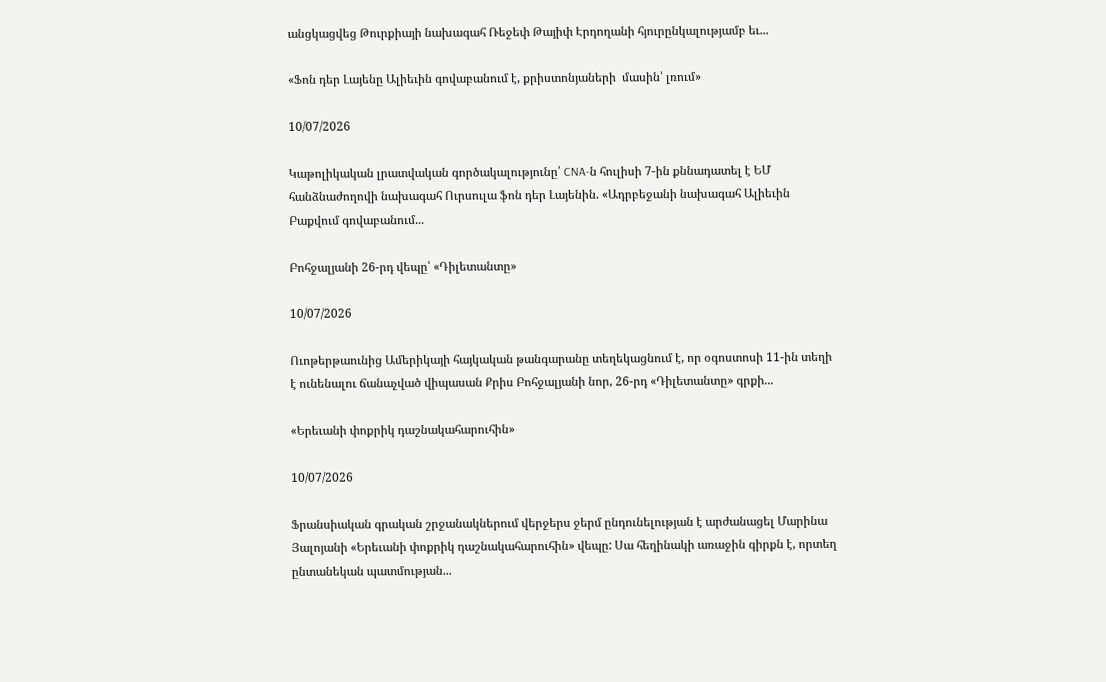անցկացվեց Թուրքիայի նախագահ Ռեջեփ Թայիփ Էրդողանի հյուրընկալությամբ եւ...

«Ֆոն դեր Լայենը Ալիեւին գովաբանում է, քրիստոնյաների  մասին՝ լռում»

10/07/2026

Կաթոլիկական լրատվական գործակալությունը՝ CNA-ն հուլիսի 7-ին քննադատել է ԵՄ հանձնաժողովի նախագահ Ուրսուլա ֆոն դեր Լայենին. «Ադրբեջանի նախագահ Ալիեւին Բաքվում գովաբանում...

Բոհջալյանի 26-րդ վեպը՝ «Դիլետանտը»

10/07/2026

Ուոթերթաունից Ամերիկայի հայկական թանգարանը տեղեկացնում է, որ օգոստոսի 11-ին տեղի է ունենալու ճանաչված վիպասան Քրիս Բոհջալյանի նոր, 26-րդ «Դիլետանտը» գրքի...

«Երեւանի փոքրիկ դաշնակահարուհին»

10/07/2026

Ֆրանսիական գրական շրջանակներում վերջերս ջերմ ընդունելության է արժանացել Մարինա Յալոյանի «Երեւանի փոքրիկ դաշնակահարուհին» վեպը: Սա հեղինակի առաջին գիրքն է, որտեղ ընտանեկան պատմության...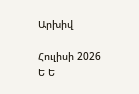Արխիվ

Հուլիսի 2026
Ե Ե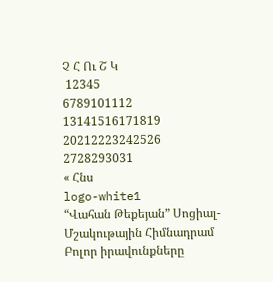Չ Հ Ու Շ Կ
 12345
6789101112
13141516171819
20212223242526
2728293031
« Հնս
logo-white1
“Վահան Թեքեյան” Սոցիալ-Մշակութային Հիմնադրամ
Բոլոր իրավունքները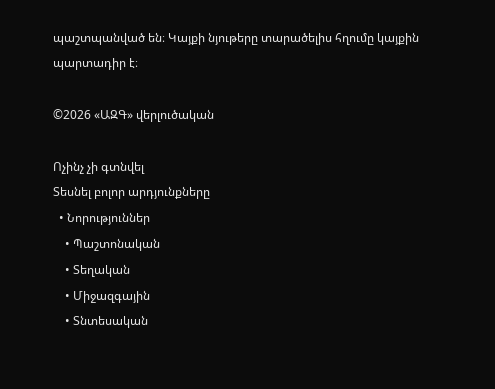պաշտպանված են։ Կայքի նյութերը տարածելիս հղումը կայքին պարտադիր է։

©2026 «ԱԶԳ» վերլուծական

Ոչինչ չի գտնվել
Տեսնել բոլոր արդյունքները
  • Նորություններ
    • Պաշտոնական
    • Տեղական
    • Միջազգային
    • Տնտեսական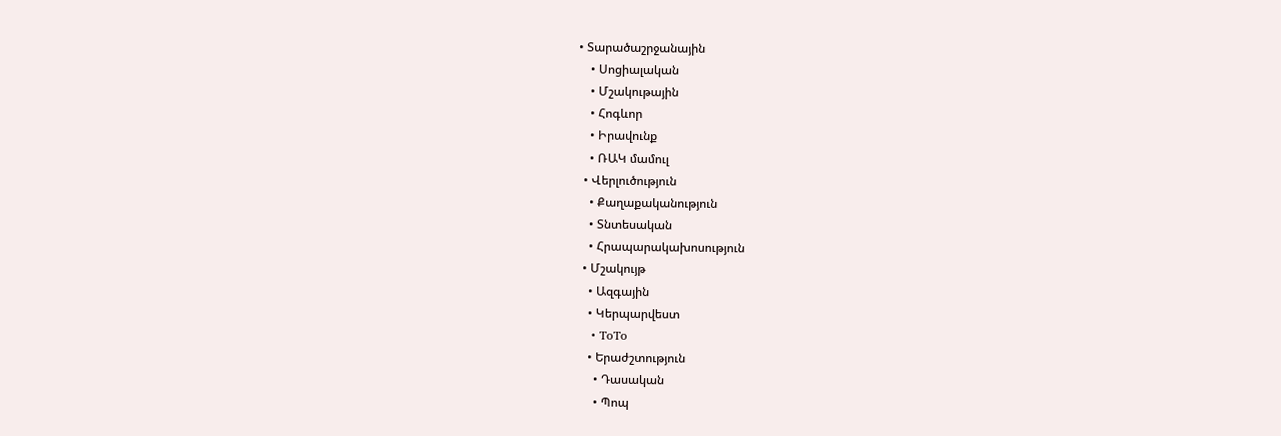• Տարածաշրջանային
    • Սոցիալական
    • Մշակութային
    • Հոգևոր
    • Իրավունք
    • ՌԱԿ մամուլ
  • Վերլուծություն
    • Քաղաքականություն
    • Տնտեսական
    • Հրապարակախոսություն
  • Մշակույթ
    • Ազգային
    • Կերպարվեստ
    • ToTo
    • Երաժշտություն
      • Դասական
      • Պոպ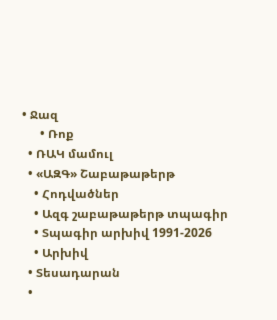• Ջազ
      • Ռոք
  • ՌԱԿ մամուլ
  • «ԱԶԳ» Շաբաթաթերթ
    • Հոդվածներ
    • Ազգ շաբաթաթերթ տպագիր
    • Տպագիր արխիվ 1991-2026
    • Արխիվ
  • Տեսադարան
  •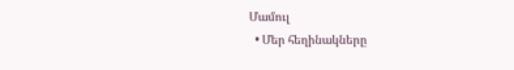Մամուլ
  • Մեր հեղինակները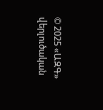© 2025 «ԱԶԳ» վերլուծական